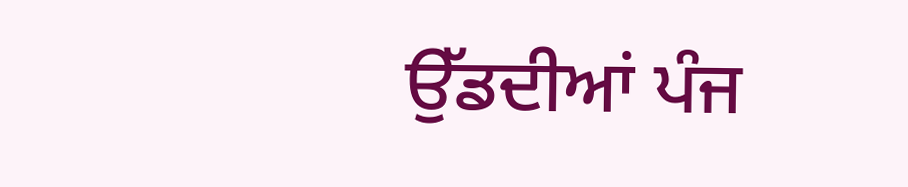ਉੱਡਦੀਆਂ ਪੰਜ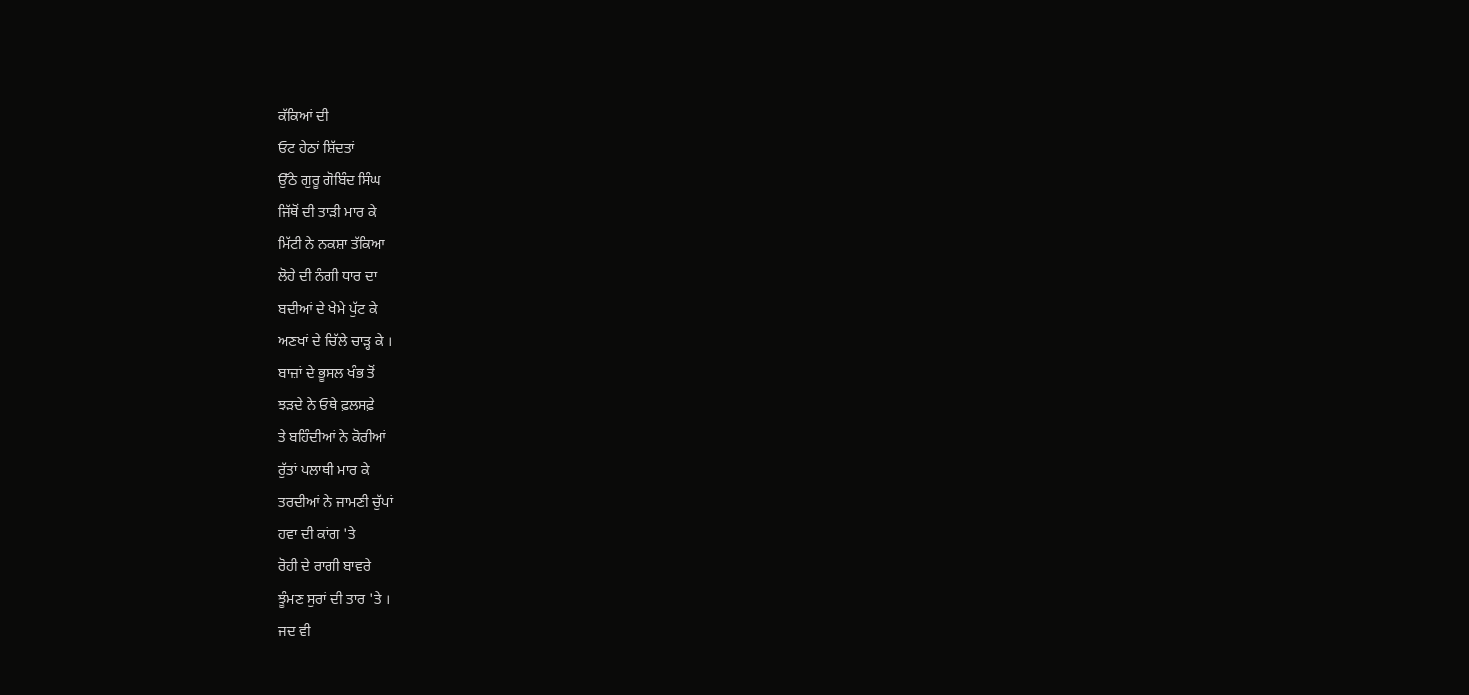ਕੱਕਿਆਂ ਦੀ
ਓਟ ਹੇਠਾਂ ਸ਼ਿੱਦਤਾਂ
ਉੱਠੇ ਗੁਰੂ ਗੋਬਿੰਦ ਸਿੰਘ
ਜਿੱਥੋਂ ਦੀ ਤਾੜੀ ਮਾਰ ਕੇ
ਮਿੱਟੀ ਨੇ ਨਕਸ਼ਾ ਤੱਕਿਆ
ਲੋਹੇ ਦੀ ਨੰਗੀ ਧਾਰ ਦਾ
ਬਦੀਆਂ ਦੇ ਖੇਮੇ ਪੁੱਟ ਕੇ
ਅਣਖਾਂ ਦੇ ਚਿੱਲੇ ਚਾੜ੍ਹ ਕੇ ।
ਬਾਜ਼ਾਂ ਦੇ ਭੂਸਲ ਖੰਭ ਤੋਂ
ਝੜਦੇ ਨੇ ਓਥੇ ਫ਼ਲਸਫ਼ੇ
ਤੇ ਬਹਿੰਦੀਆਂ ਨੇ ਕੋਰੀਆਂ
ਰੁੱਤਾਂ ਪਲਾਥੀ ਮਾਰ ਕੇ
ਤਰਦੀਆਂ ਨੇ ਜਾਮਣੀ ਚੁੱਪਾਂ
ਹਵਾ ਦੀ ਕਾਂਗ 'ਤੇ
ਰੋਹੀ ਦੇ ਰਾਗੀ ਬਾਵਰੇ
ਝੂੰਮਣ ਸੁਰਾਂ ਦੀ ਤਾਰ 'ਤੇ ।
ਜਦ ਵੀ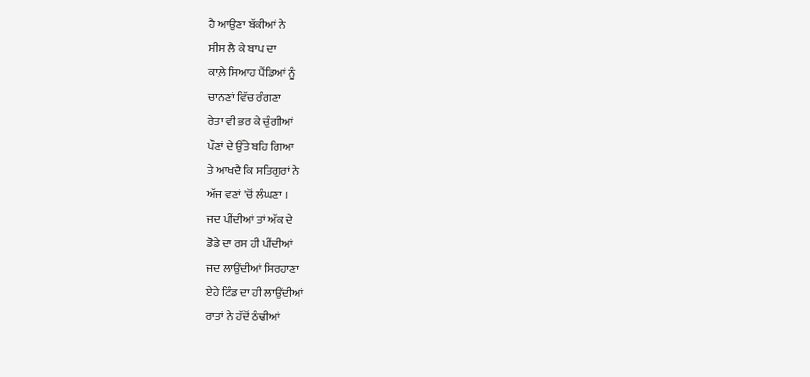ਹੈ ਆਉਣਾ ਬੱਕੀਆਂ ਨੇ
ਸੀਸ ਲੈ ਕੇ ਬਾਪ ਦਾ
ਕਾਲ਼ੇ ਸਿਆਹ ਪੈਂਡਿਆਂ ਨੂੰ
ਚਾਨਣਾਂ ਵਿੱਚ ਰੰਗਣਾ
ਰੇਤਾ ਵੀ ਭਰ ਕੇ ਚੁੰਗੀਆਂ
ਪੌਣਾਂ ਦੇ ਉੱਤੇ ਬਹਿ ਗਿਆ
ਤੇ ਆਖਦੈ ਕਿ ਸਤਿਗੁਰਾਂ ਨੇ
ਅੱਜ ਵਣਾਂ 'ਚੋਂ ਲੰਘਣਾ ।
ਜਦ ਪੀਂਦੀਆਂ ਤਾਂ ਅੱਕ ਦੇ
ਡੋਡੇ ਦਾ ਰਸ ਹੀ ਪੀਂਦੀਆਂ
ਜਦ ਲਾਉਂਦੀਆਂ ਸਿਰਹਾਣਾ
ਏਹੇ ਟਿੰਡ ਦਾ ਹੀ ਲਾਉਂਦੀਆਂ
ਰਾਤਾਂ ਨੇ ਹੱਦੋਂ ਠੰਢੀਆਂ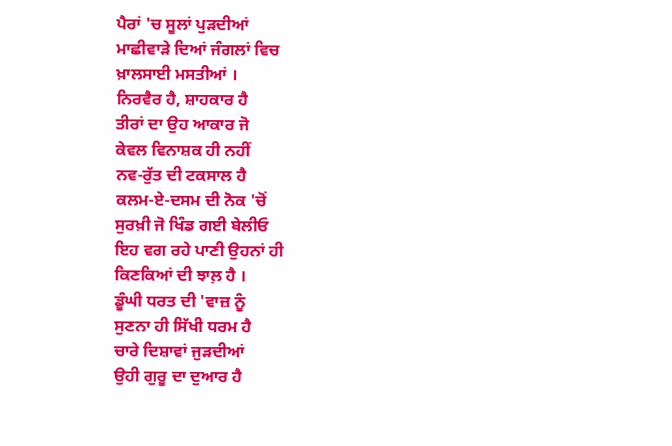ਪੈਰਾਂ 'ਚ ਸੂਲਾਂ ਪੁੜਦੀਆਂ
ਮਾਛੀਵਾੜੇ ਦਿਆਂ ਜੰਗਲਾਂ ਵਿਚ
ਖ਼ਾਲਸਾਈ ਮਸਤੀਆਂ ।
ਨਿਰਵੈਰ ਹੈ, ਸ਼ਾਹਕਾਰ ਹੈ
ਤੀਰਾਂ ਦਾ ਉਹ ਆਕਾਰ ਜੋ
ਕੇਵਲ ਵਿਨਾਸ਼ਕ ਹੀ ਨਹੀਂ
ਨਵ-ਰੁੱਤ ਦੀ ਟਕਸਾਲ ਹੈ
ਕਲਮ-ਏ-ਦਸਮ ਦੀ ਨੋਕ 'ਚੋਂ
ਸੁਰਖ਼ੀ ਜੋ ਖਿੰਡ ਗਈ ਬੇਲੀਓ
ਇਹ ਵਗ ਰਹੇ ਪਾਣੀ ਉਹਨਾਂ ਹੀ
ਕਿਣਕਿਆਂ ਦੀ ਝਾਲ਼ ਹੈ ।
ਡੂੰਘੀ ਧਰਤ ਦੀ 'ਵਾਜ਼ ਨੂੰ
ਸੁਣਨਾ ਹੀ ਸਿੱਖੀ ਧਰਮ ਹੈ
ਚਾਰੇ ਦਿਸ਼ਾਵਾਂ ਜੁੜਦੀਆਂ
ਉਹੀ ਗੁਰੂ ਦਾ ਦੁਆਰ ਹੈ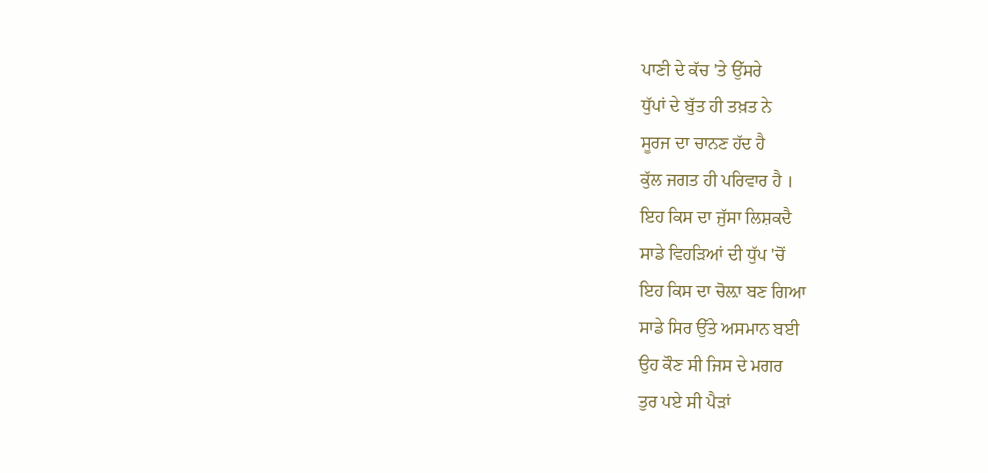ਪਾਣੀ ਦੇ ਕੱਚ 'ਤੇ ਉੱਸਰੇ
ਧੁੱਪਾਂ ਦੇ ਬੁੱਤ ਹੀ ਤਖ਼ਤ ਨੇ
ਸੂਰਜ ਦਾ ਚਾਨਣ ਹੱਦ ਹੈ
ਕੁੱਲ ਜਗਤ ਹੀ ਪਰਿਵਾਰ ਹੈ ।
ਇਹ ਕਿਸ ਦਾ ਜੁੱਸਾ ਲਿਸ਼ਕਦੈ
ਸਾਡੇ ਵਿਹੜਿਆਂ ਦੀ ਧੁੱਪ 'ਚੋਂ
ਇਹ ਕਿਸ ਦਾ ਚੋਲ਼ਾ ਬਣ ਗਿਆ
ਸਾਡੇ ਸਿਰ ਉੱਤੇ ਅਸਮਾਨ ਬਈ
ਉਹ ਕੌਣ ਸੀ ਜਿਸ ਦੇ ਮਗਰ
ਤੁਰ ਪਏ ਸੀ ਪੈੜਾਂ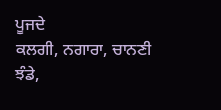ਪੂਜਦੇ
ਕਲਗੀ, ਨਗਾਰਾ, ਚਾਨਣੀ
ਝੰਡੇ,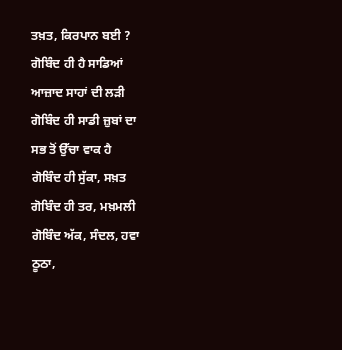ਤਖ਼ਤ, ਕਿਰਪਾਨ ਬਈ ?
ਗੋਬਿੰਦ ਹੀ ਹੈ ਸਾਡਿਆਂ
ਆਜ਼ਾਦ ਸਾਹਾਂ ਦੀ ਲੜੀ
ਗੋਬਿੰਦ ਹੀ ਸਾਡੀ ਜ਼ੁਬਾਂ ਦਾ
ਸਭ ਤੋਂ ਉੱਚਾ ਵਾਕ ਹੈ
ਗੋਬਿੰਦ ਹੀ ਸੁੱਕਾ, ਸਖ਼ਤ
ਗੋਬਿੰਦ ਹੀ ਤਰ, ਮਖ਼ਮਲੀ
ਗੋਬਿੰਦ ਅੱਕ, ਸੰਦਲ, ਹਵਾ
ਠੂਠਾ,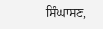ਸਿੰਘਾਸਣ,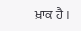ਖ਼ਾਕ ਹੈ ।